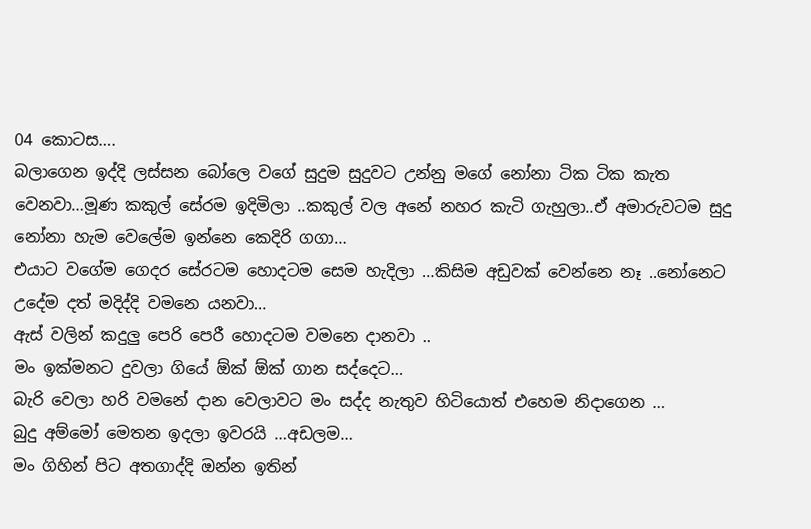04 කොටස….
බලාගෙන ඉද්දි ලස්සන බෝලෙ වගේ සුදුම සුදුවට උන්නු මගේ නෝනා ටික ටික කැත වෙනවා…මූණ කකුල් සේරම ඉදිමිලා ..කකුල් වල අනේ නහර කැටි ගැහුලා..ඒ අමාරුවටම සුදු නෝනා හැම වෙලේම ඉන්නෙ කෙදිරි ගගා…
එයාට වගේම ගෙදර සේරටම හොදටම සෙම හැදිලා …කිසිම අඩුවක් වෙන්නෙ නෑ ..නෝනෙට උදේම දත් මදිද්දි වමනෙ යනවා…
ඇස් වලින් කදුලු පෙරි පෙරී හොදටම වමනෙ දානවා ..
මං ඉක්මනට දුවලා ගියේ ඕක් ඕක් ගාන සද්දෙට…
බැරි වෙලා හරි වමනේ දාන වෙලාවට මං සද්ද නැතුව හිටියොත් එහෙම නිදාගෙන …
බුදු අම්මෝ මෙතන ඉදලා ඉවරයි …අඩලම…
මං ගිහින් පිට අතගාද්දි ඔන්න ඉතින්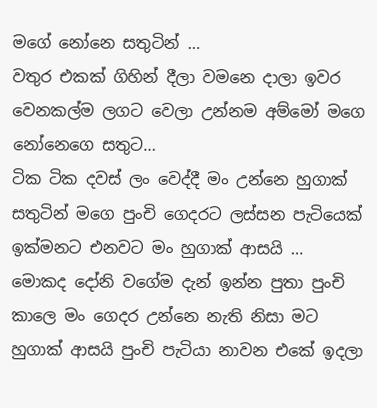මගේ නෝනෙ සතුටින් …
වතුර එකක් ගිහින් දීලා වමනෙ දාලා ඉවර වෙනකල්ම ලගට වෙලා උන්නම අම්මෝ මගෙ නෝනෙගෙ සතුට…
ටික ටික දවස් ලං වෙද්දී මං උන්නෙ හුගාක් සතුටින් මගෙ පුංචි ගෙදරට ලස්සන පැටියෙක් ඉක්මනට එනවට මං හුගාක් ආසයි …
මොකද දෝනි වගේම දැන් ඉන්න පුතා පුංචි කාලෙ මං ගෙදර උන්නෙ නැති නිසා මට හුගාක් ආසයි පුංචි පැටියා නාවන එකේ ඉදලා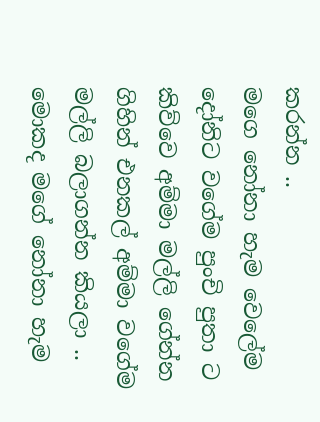කරන්න ..
මගෙ නෝනා හැම වෙලේම දෝනිට වගේම පුංචි පුතා ට කිව්වෙ අම්මා මල්ලි ගේන්න ගිහින් එනකල් අම්මා වගේම මල්ලි බලාගන්න කියලා ..
මොකද මගේ නෝනා හැම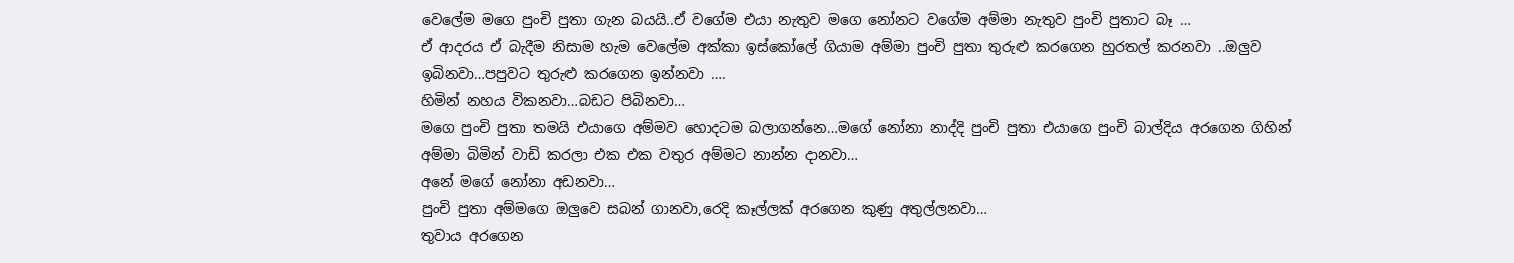වෙලේම මගෙ පුංචි පුතා ගැන බයයි..ඒ වගේම එයා නැතුව මගෙ නෝනට වගේම අම්මා නැතුව පුංචි පුතාට බෑ …
ඒ ආදරය ඒ බැදීම නිසාම හැම වෙලේම අක්කා ඉස්කෝලේ ගියාම අම්මා පුංචි පුතා තුරුළු කරගෙන හුරතල් කරනවා ..ඔලුව ඉබිනවා…පපුවට තුරුළු කරගෙන ඉන්නවා ….
හිමින් නහය විකනවා…බඩට පිබිනවා…
මගෙ පුංචි පුතා තමයි එයාගෙ අම්මව හොදටම බලාගන්නෙ…මගේ නෝනා නාද්දි පුංචි පුතා එයාගෙ පුංචි බාල්දිය අරගෙන ගිහින් අම්මා බිමින් වාඩි කරලා එක එක වතුර අම්මට නාන්න දානවා…
අනේ මගේ නෝනා අඩනවා…
පුංචි පුතා අම්මගෙ ඔලුවෙ සබන් ගානවා,රෙදි කෑල්ලක් අරගෙන කුණු අතුල්ලනවා…
තුවාය අරගෙන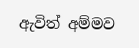ඇවිත් අම්මව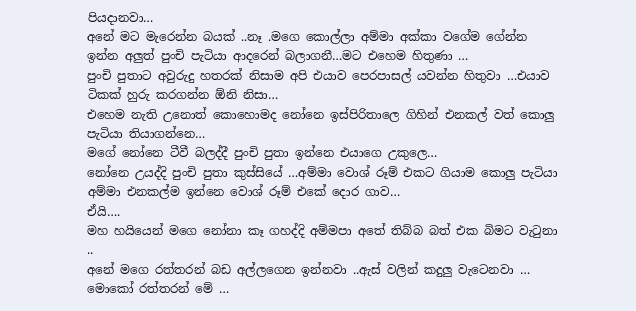පියදානවා…
අනේ මට මැරෙන්න බයක් ..නෑ .මගෙ කොල්ලා අම්මා අක්කා වගේම ගේන්න ඉන්න අලුත් පුංචි පැටියා ආදරෙන් බලාගනී…මට එහෙම හිතුණා …
පුංචි පුතාට අවුරුදු හතරක් නිසාම අපි එයාව පෙරපාසල් යවන්න හිතුවා …එයාව ටිකක් හුරු කරගන්න ඕනි නිසා…
එහෙම නැති උනොත් කොහොමද නෝනෙ ඉස්පිරිතාලෙ ගිහින් එනකල් වත් කොලු පැටියා තියාගන්නෙ…
මගේ නෝනෙ ටීවී බලද්දී පුංචි පුතා ඉන්නෙ එයාගෙ උකුලෙ…
නෝනෙ උයද්දි පුංචි පුතා කුස්සියේ …අම්මා වොශ් රූම් එකට ගියාම කොලු පැටියා අම්මා එනකල්ම ඉන්නෙ වොශ් රූම් එකේ දොර ගාව…
ඒයි….
මහ හයියෙන් මගෙ නෝනා කෑ ගහද්දි අම්මපා අතේ තිබ්බ බත් එක බිමට වැටුනා ..
අනේ මගෙ රත්තරන් බඩ අල්ලගෙන ඉන්නවා ..ඇස් වලින් කදුලු වැටෙනවා …
මොකෝ රත්තරන් මේ …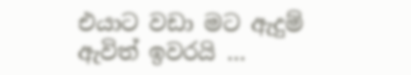එයාට වඩා මට ඇදුම් ඇවිත් ඉවරයි …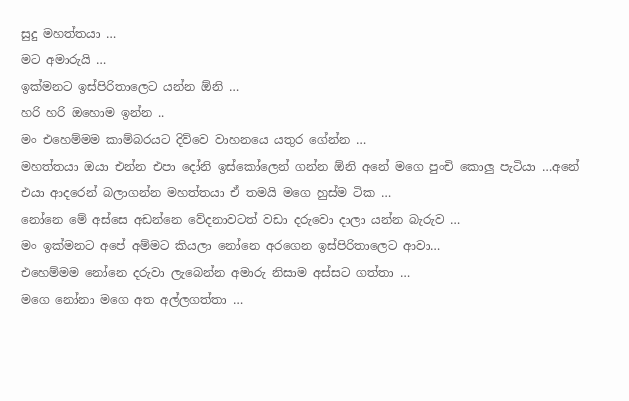සුදු මහත්තයා …
මට අමාරුයි …
ඉක්මනට ඉස්පිරිතාලෙට යන්න ඕනි …
හරි හරි ඔහොම ඉන්න ..
මං එහෙම්මම කාම්බරයට දිව්වෙ වාහනයෙ යතුර ගේන්න …
මහත්තයා ඔයා එන්න එපා දෝනි ඉස්කෝලෙන් ගන්න ඕනි අනේ මගෙ පුංචි කොලු පැටියා …අනේ එයා ආදරෙන් බලාගන්න මහත්තයා ඒ තමයි මගෙ හුස්ම ටික …
නෝනෙ මේ අස්සෙ අඩන්නෙ වේදනාවටත් වඩා දරුවො දාලා යන්න බැරුව …
මං ඉක්මනට අපේ අම්මට කියලා නෝනෙ අරගෙන ඉස්පිරිතාලෙට ආවා…
එහෙම්මම නෝනෙ දරුවා ලැබෙන්න අමාරු නිසාම අස්සට ගත්තා …
මගෙ නෝනා මගෙ අත අල්ලගත්තා …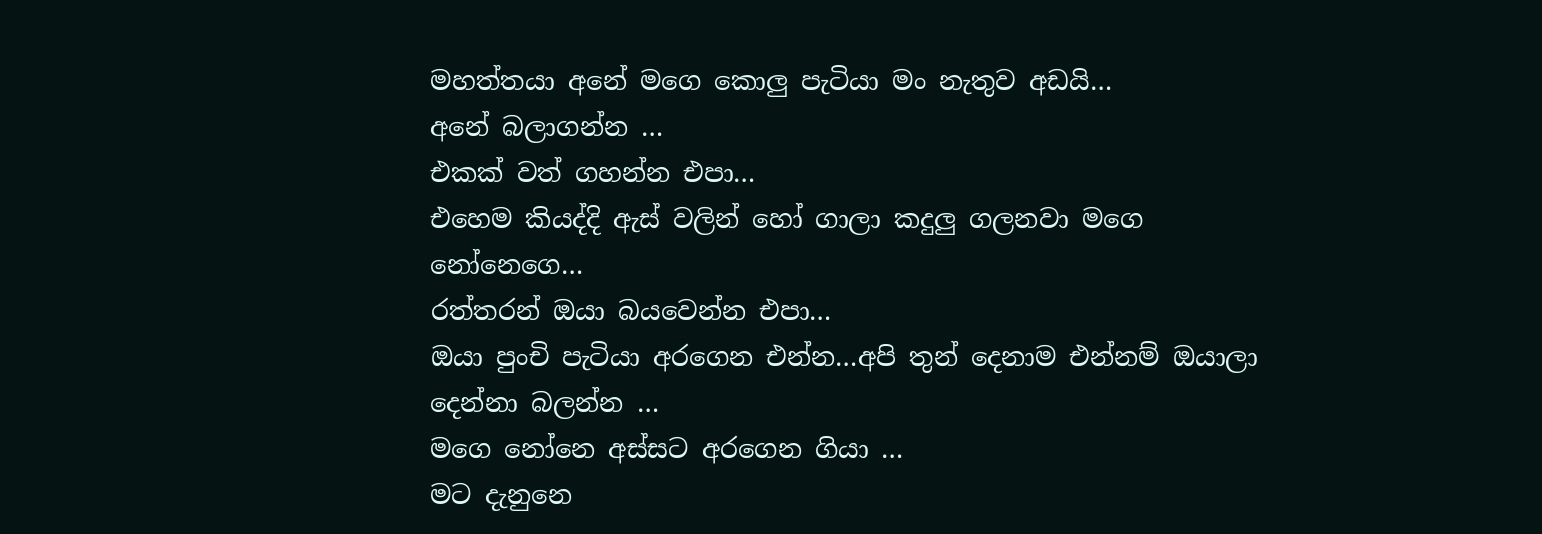මහත්තයා අනේ මගෙ කොලු පැටියා මං නැතුව අඩයි…
අනේ බලාගන්න …
එකක් වත් ගහන්න එපා…
එහෙම කියද්දි ඇස් වලින් හෝ ගාලා කදුලු ගලනවා මගෙ නෝනෙගෙ…
රත්තරන් ඔයා බයවෙන්න එපා…
ඔයා පුංචි පැටියා අරගෙන එන්න…අපි තුන් දෙනාම එන්නම් ඔයාලා දෙන්නා බලන්න …
මගෙ නෝනෙ අස්සට අරගෙන ගියා …
මට දැනුනෙ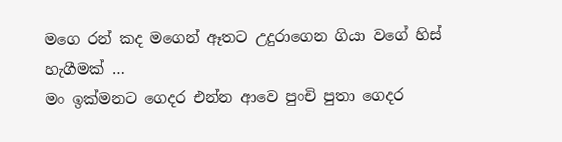මගෙ රන් කද මගෙන් ඈතට උදුරාගෙන ගියා වගේ හිස් හැගීමක් …
මං ඉක්මනට ගෙදර එන්න ආවෙ පුංචි පුතා ගෙදර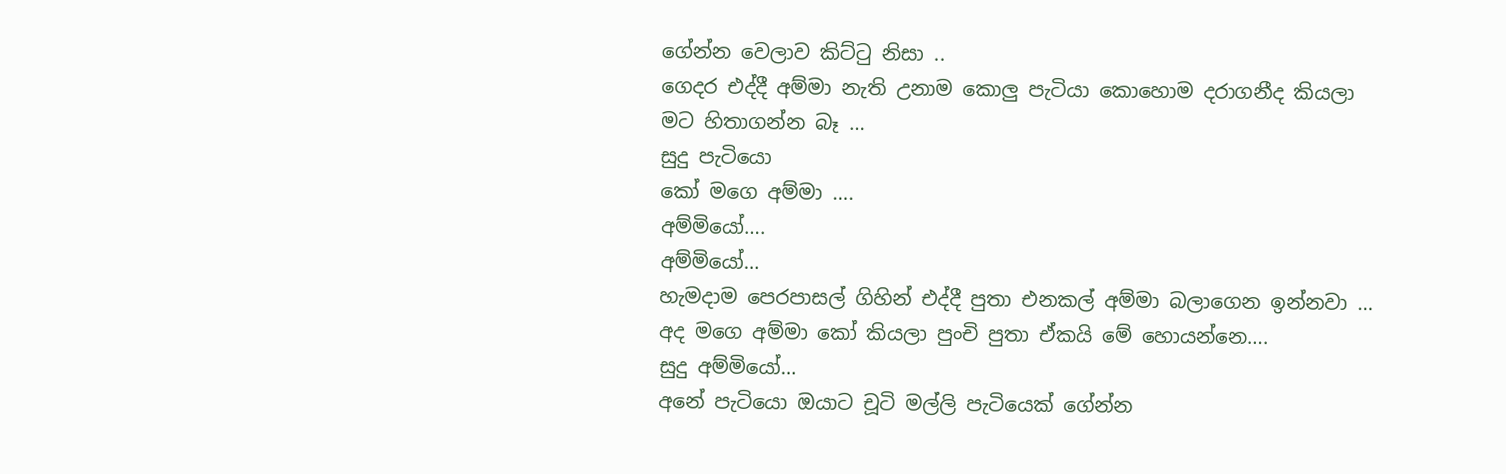ගේන්න වෙලාව කිට්ටු නිසා ..
ගෙදර එද්දී අම්මා නැති උනාම කොලු පැටියා කොහොම දරාගනීද කියලා මට හිතාගන්න බෑ …
සුදු පැටියො
කෝ මගෙ අම්මා ….
අම්මියෝ….
අම්මියෝ…
හැමදාම පෙරපාසල් ගිහින් එද්දී පුතා එනකල් අම්මා බලාගෙන ඉන්නවා …
අද මගෙ අම්මා කෝ කියලා පුංචි පුතා ඒකයි මේ හොයන්නෙ….
සුදු අම්මියෝ…
අනේ පැටියො ඔයාට චූටි මල්ලි පැටියෙක් ගේන්න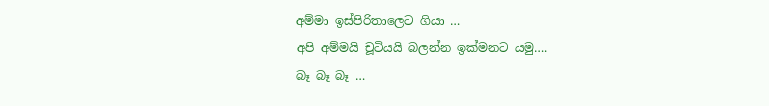අම්මා ඉස්පිරිතාලෙට ගියා …
අපි අම්මයි චූටියයි බලන්න ඉක්මනට යමු….
බෑ බෑ බෑ …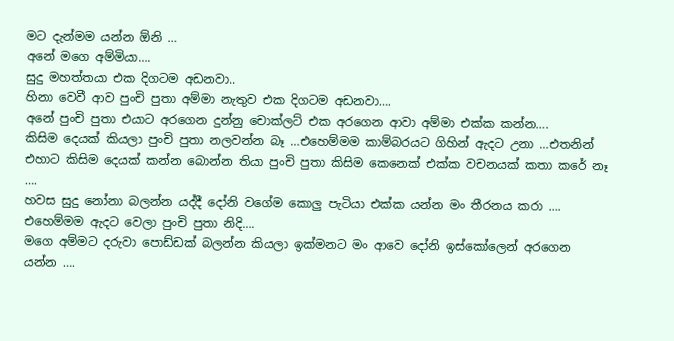මට දැන්මම යන්න ඕනි …
අනේ මගෙ අම්මියා….
සුදු මහත්තයා එක දිගටම අඩනවා..
හිනා වෙවී ආව පුංචි පුතා අම්මා නැතුව එක දිගටම අඩනවා….
අනේ පුංචි පුතා එයාට අරගෙන දුන්නු චොක්ලට් එක අරගෙන ආවා අම්මා එක්ක කන්න….
කිසිම දෙයක් කියලා පුංචි පුතා නලවන්න බෑ …එහෙම්මම කාම්බරයට ගිහින් ඇදට උනා …එතනින් එහාට කිසිම දෙයක් කන්න බොන්න තියා පුංචි පුතා කිසිම කෙනෙක් එක්ක වචනයක් කතා කරේ නෑ ….
හවස සුදු නෝනා බලන්න යද්දී දෝනි වගේම කොලු පැටියා එක්ක යන්න මං තීරනය කරා ….
එහෙම්මම ඇදට වෙලා පුංචි පුතා නිදි….
මගෙ අම්මට දරුවා පොඩ්ඩක් බලන්න කියලා ඉක්මනට මං ආවෙ දෝනි ඉස්කෝලෙන් අරගෙන යන්න ….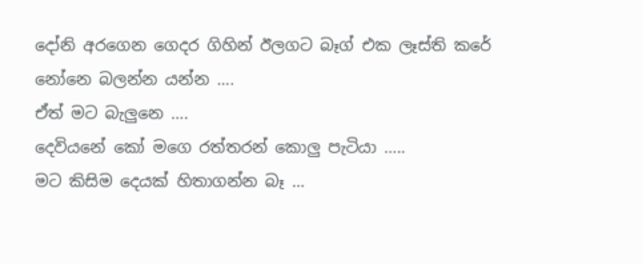දෝනි අරගෙන ගෙදර ගිහින් ඊලගට බෑග් එක ලෑස්ති කරේ නෝනෙ බලන්න යන්න ….
ඒත් මට බැලුනෙ ….
දෙවියනේ කෝ මගෙ රත්තරන් කොලු පැටියා …..
මට කිසිම දෙයක් හිතාගන්න බෑ …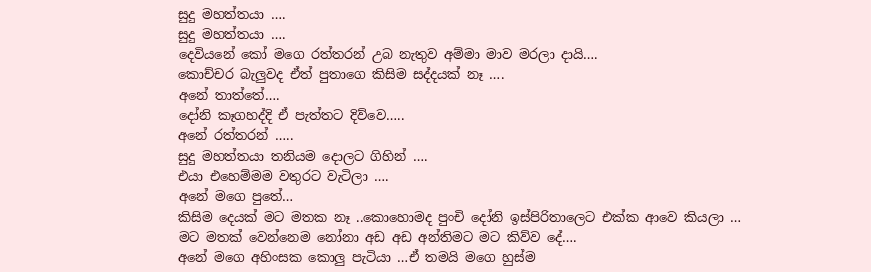සුදු මහත්තයා ….
සුදු මහත්තයා ….
දෙවියනේ කෝ මගෙ රත්තරන් උබ නැතුව අම්මා මාව මරලා දායි….
කොච්චර බැලුවද ඒත් පුතාගෙ කිසිම සද්දයක් නෑ ….
අනේ තාත්තේ….
දෝනි කෑගහද්දි ඒ පැත්තට දිව්වෙ…..
අනේ රත්තරන් …..
සුදු මහත්තයා තනියම දොලට ගිහින් ….
එයා එහෙම්මම වතුරට වැටිලා ….
අනේ මගෙ පුතේ…
කිසිම දෙයක් මට මතක නෑ ..කොහොමද පුංචි දෝනි ඉස්පිරිතාලෙට එක්ක ආවෙ කියලා …
මට මතක් වෙන්නෙම නෝනා අඩ අඩ අන්තිමට මට කිව්ව දේ….
අනේ මගෙ අහිංසක කොලු පැටියා …ඒ තමයි මගෙ හුස්ම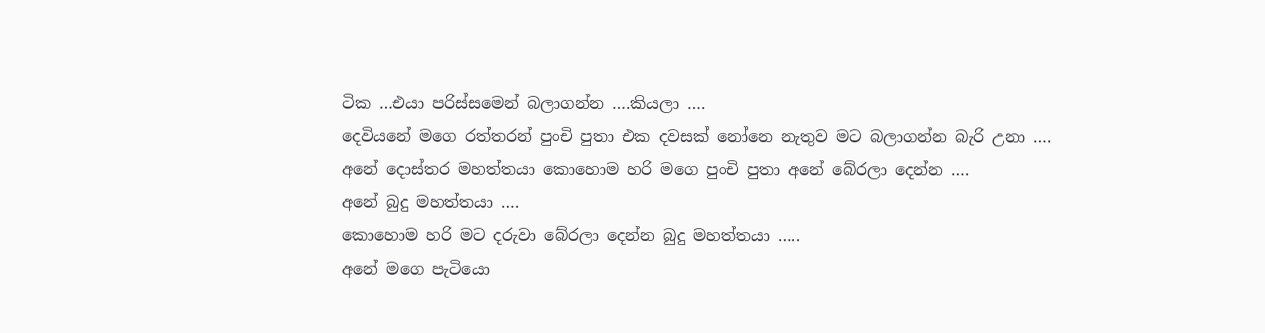ටික …එයා පරිස්සමෙන් බලාගන්න ….කියලා ….
දෙවියනේ මගෙ රත්තරන් පුංචි පුතා එක දවසක් නෝනෙ නැතුව මට බලාගන්න බැරි උනා ….
අනේ දොස්තර මහත්තයා කොහොම හරි මගෙ පුංචි පුතා අනේ බේරලා දෙන්න ….
අනේ බුදු මහත්තයා ….
කොහොම හරි මට දරුවා බේරලා දෙන්න බුදු මහත්තයා …..
අනේ මගෙ පැටියො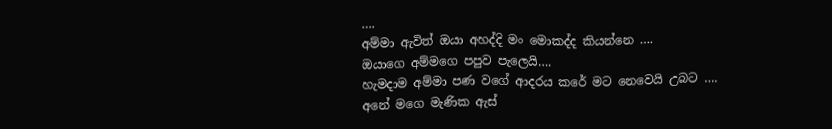….
අම්මා ඇවිත් ඔයා අහද්දි මං මොකද්ද කියන්නෙ ….
ඔයාගෙ අම්මගෙ පපුව පැලෙයි….
හැමදාම අම්මා පණ වගේ ආදරය කරේ මට නෙවෙයි උබට ….
අනේ මගෙ මැණික ඇස්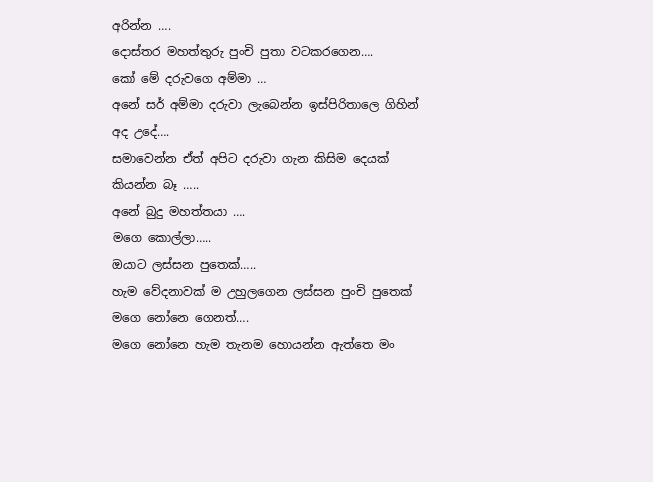අරින්න ….
දොස්තර මහත්තුරු පුංචි පුතා වටකරගෙන….
කෝ මේ දරුවගෙ අම්මා …
අනේ සර් අම්මා දරුවා ලැබෙන්න ඉස්පිරිතාලෙ ගිහින් අද උදේ….
සමාවෙන්න ඒත් අපිට දරුවා ගැන කිසිම දෙයක් කියන්න බෑ …..
අනේ බුදු මහත්තයා ….
මගෙ කොල්ලා…..
ඔයාට ලස්සන පුතෙක්…..
හැම වේදනාවක් ම උහුලගෙන ලස්සන පුංචි පුතෙක් මගෙ නෝනෙ ගෙනත්….
මගෙ නෝනෙ හැම තැනම හොයන්න ඇත්තෙ මං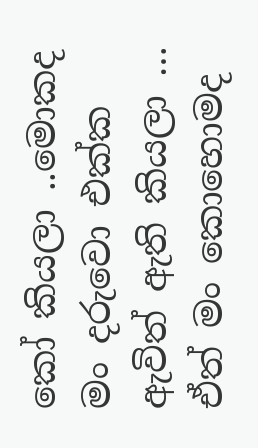කෝ කියලා ..මොකද මං දරුවො එක්ක ඇවිත් ඇති කියලා …
ඒත් මං කොහොමද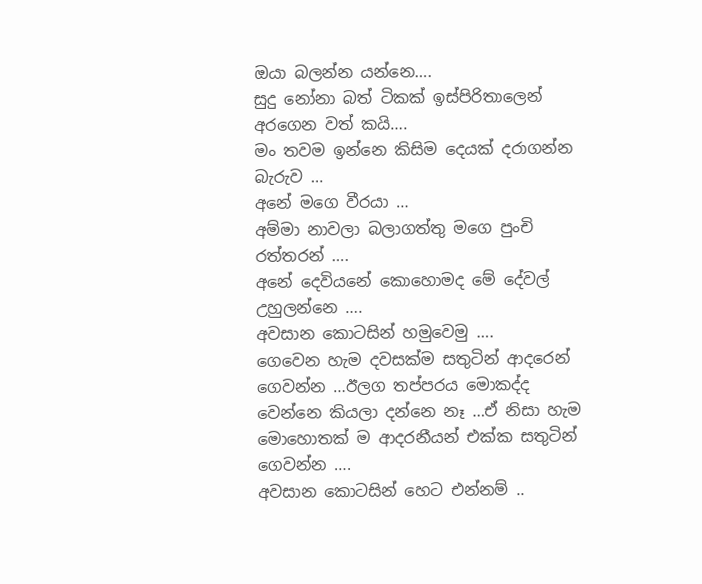ඔයා බලන්න යන්නෙ….
සුදු නෝනා බත් ටිකක් ඉස්පිරිතාලෙන් අරගෙන වත් කයි….
මං තවම ඉන්නෙ කිසිම දෙයක් දරාගන්න බැරුව …
අනේ මගෙ වීරයා …
අම්මා නාවලා බලාගත්තු මගෙ පුංචි රත්තරන් ….
අනේ දෙවියනේ කොහොමද මේ දේවල් උහුලන්නෙ ….
අවසාන කොටසින් හමුවෙමු ….
ගෙවෙන හැම දවසක්ම සතුටින් ආදරෙන් ගෙවන්න …ඊලග තප්පරය මොකද්ද වෙන්නෙ කියලා දන්නෙ නෑ …ඒ නිසා හැම මොහොතක් ම ආදරනීයන් එක්ක සතුටින් ගෙවන්න ….
අවසාන කොටසින් හෙට එන්නම් ..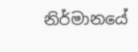නිර්මානයේ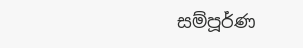සම්පූර්ණ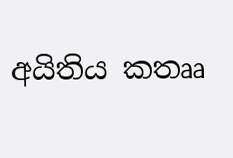අයිතිය කතෲ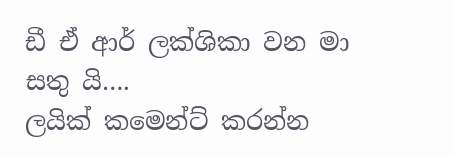ඩී ඒ ආර් ලක්ශිකා වන මා සතු යි….
ලයික් කමෙන්ට් කරන්න